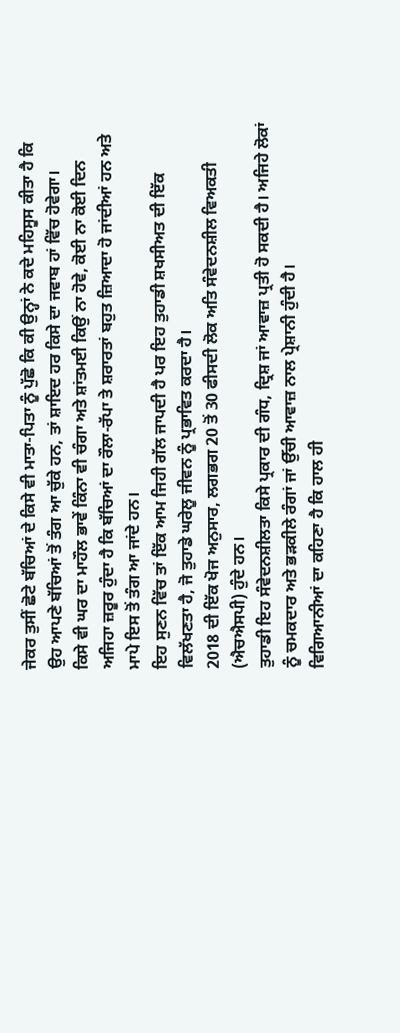ਜੇਕਰ ਤੁਸੀਂ ਛੋਟੇ ਬੱਚਿਆਂ ਦੇ ਕਿਸੇ ਵੀ ਮਾਤਾ-ਪਿਤਾ ਨੂੰ ਪੁੱਛੋ ਕਿ ਕੀ ਉਨ੍ਹਾਂ ਨੇ ਕਦੇ ਮਹਿਸੂਸ ਕੀਤਾ ਹੈ ਕਿ ਉਹ ਆਪਣੇ ਬੱਚਿਆਂ ਤੋਂ ਤੰਗ ਆ ਚੁੱਕੇ ਹਨ, ਤਾਂ ਸ਼ਾਇਦ ਹਰ ਕਿਸੇ ਦਾ ਜਵਾਬ ਹਾਂ ਵਿੱਚ ਹੋਵੇਗਾ।
ਕਿਸੇ ਵੀ ਘਰ ਦਾ ਮਾਹੌਲ ਭਾਵੇਂ ਕਿੰਨਾ ਵੀ ਚੰਗਾ ਅਤੇ ਸ਼ਾਂਤਮਈ ਕਿਉਂ ਨਾ ਹੋਵੇ, ਕੋਈ ਨਾ ਕੋਈ ਦਿਨ ਅਜਿਹਾ ਜ਼ਰੂਰ ਹੁੰਦਾ ਹੈ ਕਿ ਬੱਚਿਆਂ ਦਾ ਰੌਲਾ-ਰੱਪਾ ਤੇ ਸ਼ਰਾਰਤਾਂ ਬਹੁਤ ਜ਼ਿਆਦਾ ਹੋ ਜਾਂਦੀਆਂ ਹਨ ਅਤੇ ਮਾਪੇ ਇਸ ਤੋਂ ਤੰਗ ਆ ਜਾਂਦੇ ਹਨ।
ਇਹ ਸੁਣਨ ਵਿੱਚ ਤਾਂ ਇੱਕ ਆਮ ਜਿਹੀ ਗੱਲ ਜਾਪਦੀ ਹੈ ਪਰ ਇਹ ਤੁਹਾਡੀ ਸ਼ਖਸੀਅਤ ਦੀ ਇੱਕ ਵਿਲੱਖਣਤਾ ਹੈ, ਜੋ ਤੁਹਾਡੇ ਘਰੇਲੂ ਜੀਵਨ ਨੂੰ ਪ੍ਰਭਾਵਿਤ ਕਰਦਾ ਹੈ।
2018 ਦੀ ਇੱਕ ਖੋਜ ਅਨੁਸਾਰ, ਲਗਭਗ 20 ਤੋਂ 30 ਫੀਸਦੀ ਲੋਕ ਅਤਿ ਸੰਵੇਦਨਸ਼ੀਲ ਵਿਅਕਤੀ (ਐਚਐਸਪੀ) ਹੁੰਦੇ ਹਨ।
ਤੁਹਾਡੀ ਇਹ ਸੰਵੇਦਨਸ਼ੀਲਤਾ ਕਿਸੇ ਪ੍ਰਕਾਰ ਦੀ ਗੰਧ, ਦ੍ਰਿਸ਼ ਜਾਂ ਆਵਾਜ਼ ਪ੍ਰਤੀ ਹੋ ਸਕਦੀ ਹੈ। ਅਜਿਹੇ ਲੋਕਾਂ ਨੂੰ ਚਮਕਦਾਰ ਅਤੇ ਭੜਕੀਲੇ ਰੰਗਾਂ ਜਾਂ ਉੱਚੀ ਆਵਾਜ਼ ਨਾਲ ਪ੍ਰੇਸ਼ਾਨੀ ਹੁੰਦੀ ਹੈ।
ਵਿਗਿਆਨੀਆਂ ਦਾ ਕਹਿਣਾ ਹੈ ਕਿ ਹਾਲ ਹੀ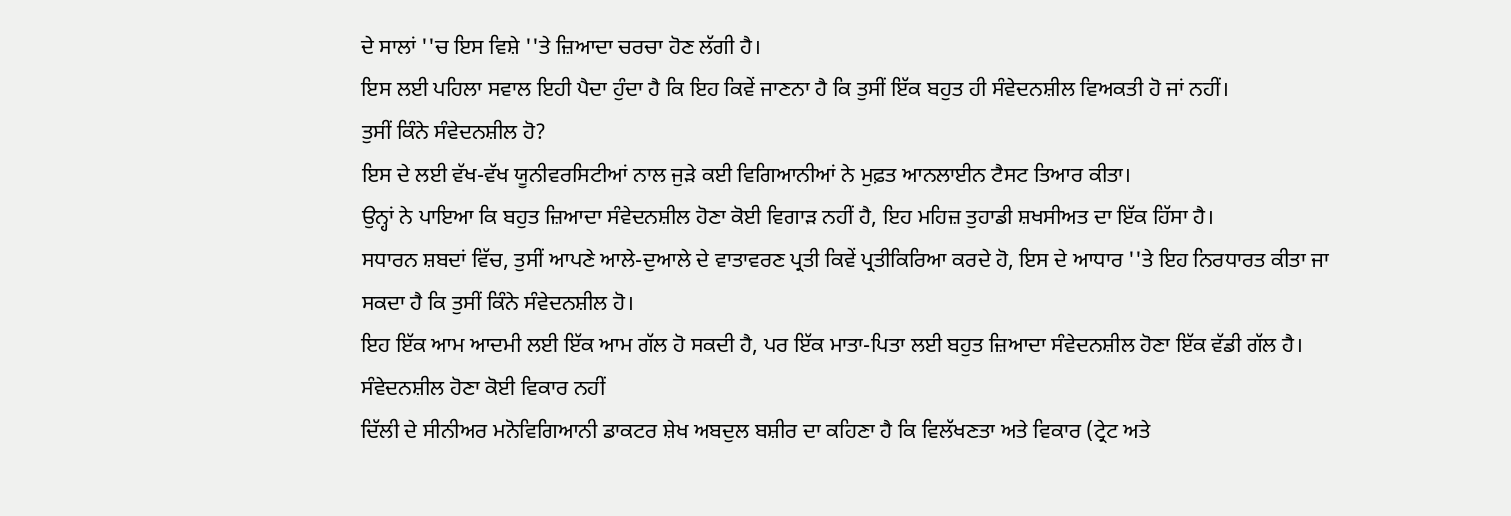ਦੇ ਸਾਲਾਂ ''ਚ ਇਸ ਵਿਸ਼ੇ ''ਤੇ ਜ਼ਿਆਦਾ ਚਰਚਾ ਹੋਣ ਲੱਗੀ ਹੈ।
ਇਸ ਲਈ ਪਹਿਲਾ ਸਵਾਲ ਇਹੀ ਪੈਦਾ ਹੁੰਦਾ ਹੈ ਕਿ ਇਹ ਕਿਵੇਂ ਜਾਣਨਾ ਹੈ ਕਿ ਤੁਸੀਂ ਇੱਕ ਬਹੁਤ ਹੀ ਸੰਵੇਦਨਸ਼ੀਲ ਵਿਅਕਤੀ ਹੋ ਜਾਂ ਨਹੀਂ।
ਤੁਸੀਂ ਕਿੰਨੇ ਸੰਵੇਦਨਸ਼ੀਲ ਹੋ?
ਇਸ ਦੇ ਲਈ ਵੱਖ-ਵੱਖ ਯੂਨੀਵਰਸਿਟੀਆਂ ਨਾਲ ਜੁੜੇ ਕਈ ਵਿਗਿਆਨੀਆਂ ਨੇ ਮੁਫ਼ਤ ਆਨਲਾਈਨ ਟੈਸਟ ਤਿਆਰ ਕੀਤਾ।
ਉਨ੍ਹਾਂ ਨੇ ਪਾਇਆ ਕਿ ਬਹੁਤ ਜ਼ਿਆਦਾ ਸੰਵੇਦਨਸ਼ੀਲ ਹੋਣਾ ਕੋਈ ਵਿਗਾੜ ਨਹੀਂ ਹੈ, ਇਹ ਮਹਿਜ਼ ਤੁਹਾਡੀ ਸ਼ਖਸੀਅਤ ਦਾ ਇੱਕ ਹਿੱਸਾ ਹੈ।
ਸਧਾਰਨ ਸ਼ਬਦਾਂ ਵਿੱਚ, ਤੁਸੀਂ ਆਪਣੇ ਆਲੇ-ਦੁਆਲੇ ਦੇ ਵਾਤਾਵਰਣ ਪ੍ਰਤੀ ਕਿਵੇਂ ਪ੍ਰਤੀਕਿਰਿਆ ਕਰਦੇ ਹੋ, ਇਸ ਦੇ ਆਧਾਰ ''ਤੇ ਇਹ ਨਿਰਧਾਰਤ ਕੀਤਾ ਜਾ ਸਕਦਾ ਹੈ ਕਿ ਤੁਸੀਂ ਕਿੰਨੇ ਸੰਵੇਦਨਸ਼ੀਲ ਹੋ।
ਇਹ ਇੱਕ ਆਮ ਆਦਮੀ ਲਈ ਇੱਕ ਆਮ ਗੱਲ ਹੋ ਸਕਦੀ ਹੈ, ਪਰ ਇੱਕ ਮਾਤਾ-ਪਿਤਾ ਲਈ ਬਹੁਤ ਜ਼ਿਆਦਾ ਸੰਵੇਦਨਸ਼ੀਲ ਹੋਣਾ ਇੱਕ ਵੱਡੀ ਗੱਲ ਹੈ।
ਸੰਵੇਦਨਸ਼ੀਲ ਹੋਣਾ ਕੋਈ ਵਿਕਾਰ ਨਹੀਂ
ਦਿੱਲੀ ਦੇ ਸੀਨੀਅਰ ਮਨੋਵਿਗਿਆਨੀ ਡਾਕਟਰ ਸ਼ੇਖ ਅਬਦੁਲ ਬਸ਼ੀਰ ਦਾ ਕਹਿਣਾ ਹੈ ਕਿ ਵਿਲੱਖਣਤਾ ਅਤੇ ਵਿਕਾਰ (ਟ੍ਰੇਟ ਅਤੇ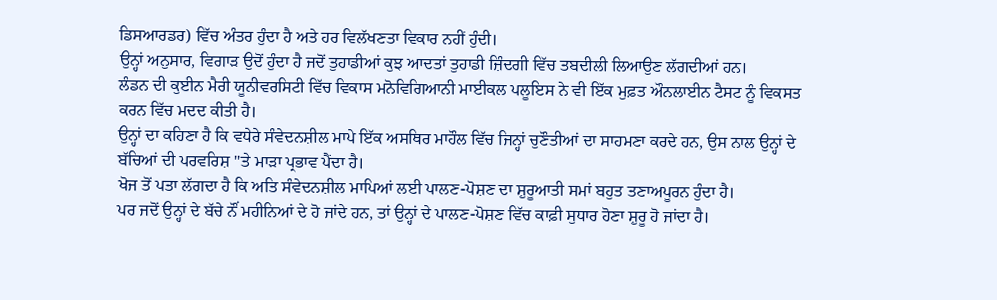ਡਿਸਆਰਡਰ) ਵਿੱਚ ਅੰਤਰ ਹੁੰਦਾ ਹੈ ਅਤੇ ਹਰ ਵਿਲੱਖਣਤਾ ਵਿਕਾਰ ਨਹੀਂ ਹੁੰਦੀ।
ਉਨ੍ਹਾਂ ਅਨੁਸਾਰ, ਵਿਗਾੜ ਉਦੋਂ ਹੁੰਦਾ ਹੈ ਜਦੋਂ ਤੁਹਾਡੀਆਂ ਕੁਝ ਆਦਤਾਂ ਤੁਹਾਡੀ ਜ਼ਿੰਦਗੀ ਵਿੱਚ ਤਬਦੀਲੀ ਲਿਆਉਣ ਲੱਗਦੀਆਂ ਹਨ।
ਲੰਡਨ ਦੀ ਕੁਈਨ ਮੈਰੀ ਯੂਨੀਵਰਸਿਟੀ ਵਿੱਚ ਵਿਕਾਸ ਮਨੋਵਿਗਿਆਨੀ ਮਾਈਕਲ ਪਲੂਇਸ ਨੇ ਵੀ ਇੱਕ ਮੁਫ਼ਤ ਔਨਲਾਈਨ ਟੈਸਟ ਨੂੰ ਵਿਕਸਤ ਕਰਨ ਵਿੱਚ ਮਦਦ ਕੀਤੀ ਹੈ।
ਉਨ੍ਹਾਂ ਦਾ ਕਹਿਣਾ ਹੈ ਕਿ ਵਧੇਰੇ ਸੰਵੇਦਨਸ਼ੀਲ ਮਾਪੇ ਇੱਕ ਅਸਥਿਰ ਮਾਹੌਲ ਵਿੱਚ ਜਿਨ੍ਹਾਂ ਚੁਣੌਤੀਆਂ ਦਾ ਸਾਹਮਣਾ ਕਰਦੇ ਹਨ, ਉਸ ਨਾਲ ਉਨ੍ਹਾਂ ਦੇ ਬੱਚਿਆਂ ਦੀ ਪਰਵਰਿਸ਼ ''ਤੇ ਮਾੜਾ ਪ੍ਰਭਾਵ ਪੈਂਦਾ ਹੈ।
ਖੋਜ ਤੋਂ ਪਤਾ ਲੱਗਦਾ ਹੈ ਕਿ ਅਤਿ ਸੰਵੇਦਨਸ਼ੀਲ ਮਾਪਿਆਂ ਲਈ ਪਾਲਣ-ਪੋਸ਼ਣ ਦਾ ਸ਼ੁਰੂਆਤੀ ਸਮਾਂ ਬਹੁਤ ਤਣਾਅਪੂਰਨ ਹੁੰਦਾ ਹੈ।
ਪਰ ਜਦੋਂ ਉਨ੍ਹਾਂ ਦੇ ਬੱਚੇ ਨੌਂ ਮਹੀਨਿਆਂ ਦੇ ਹੋ ਜਾਂਦੇ ਹਨ, ਤਾਂ ਉਨ੍ਹਾਂ ਦੇ ਪਾਲਣ-ਪੋਸ਼ਣ ਵਿੱਚ ਕਾਫ਼ੀ ਸੁਧਾਰ ਹੋਣਾ ਸ਼ੁਰੂ ਹੋ ਜਾਂਦਾ ਹੈ।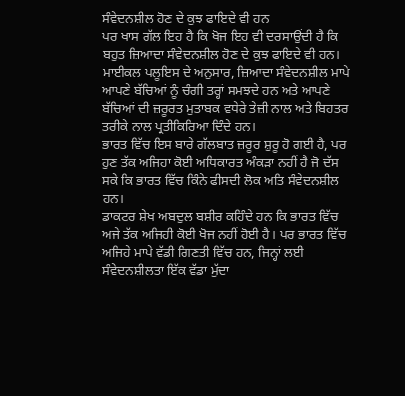ਸੰਵੇਦਨਸ਼ੀਲ ਹੋਣ ਦੇ ਕੁਝ ਫਾਇਦੇ ਵੀ ਹਨ
ਪਰ ਖਾਸ ਗੱਲ ਇਹ ਹੈ ਕਿ ਖੋਜ ਇਹ ਵੀ ਦਰਸਾਉਂਦੀ ਹੈ ਕਿ ਬਹੁਤ ਜ਼ਿਆਦਾ ਸੰਵੇਦਨਸ਼ੀਲ ਹੋਣ ਦੇ ਕੁਝ ਫਾਇਦੇ ਵੀ ਹਨ।
ਮਾਈਕਲ ਪਲੂਇਸ ਦੇ ਅਨੁਸਾਰ, ਜ਼ਿਆਦਾ ਸੰਵੇਦਨਸ਼ੀਲ ਮਾਪੇ ਆਪਣੇ ਬੱਚਿਆਂ ਨੂੰ ਚੰਗੀ ਤਰ੍ਹਾਂ ਸਮਝਦੇ ਹਨ ਅਤੇ ਆਪਣੇ ਬੱਚਿਆਂ ਦੀ ਜ਼ਰੂਰਤ ਮੁਤਾਬਕ ਵਧੇਰੇ ਤੇਜ਼ੀ ਨਾਲ ਅਤੇ ਬਿਹਤਰ ਤਰੀਕੇ ਨਾਲ ਪ੍ਰਤੀਕਿਰਿਆ ਦਿੰਦੇ ਹਨ।
ਭਾਰਤ ਵਿੱਚ ਇਸ ਬਾਰੇ ਗੱਲਬਾਤ ਜ਼ਰੂਰ ਸ਼ੁਰੂ ਹੋ ਗਈ ਹੈ, ਪਰ ਹੁਣ ਤੱਕ ਅਜਿਹਾ ਕੋਈ ਅਧਿਕਾਰਤ ਅੰਕੜਾ ਨਹੀਂ ਹੈ ਜੋ ਦੱਸ ਸਕੇ ਕਿ ਭਾਰਤ ਵਿੱਚ ਕਿੰਨੇ ਫੀਸਦੀ ਲੋਕ ਅਤਿ ਸੰਵੇਦਨਸ਼ੀਲ ਹਨ।
ਡਾਕਟਰ ਸ਼ੇਖ ਅਬਦੁਲ ਬਸ਼ੀਰ ਕਹਿੰਦੇ ਹਨ ਕਿ ਭਾਰਤ ਵਿੱਚ ਅਜੇ ਤੱਕ ਅਜਿਹੀ ਕੋਈ ਖੋਜ ਨਹੀਂ ਹੋਈ ਹੈ। ਪਰ ਭਾਰਤ ਵਿੱਚ ਅਜਿਹੇ ਮਾਪੇ ਵੱਡੀ ਗਿਣਤੀ ਵਿੱਚ ਹਨ, ਜਿਨ੍ਹਾਂ ਲਈ ਸੰਵੇਦਨਸ਼ੀਲਤਾ ਇੱਕ ਵੱਡਾ ਮੁੱਦਾ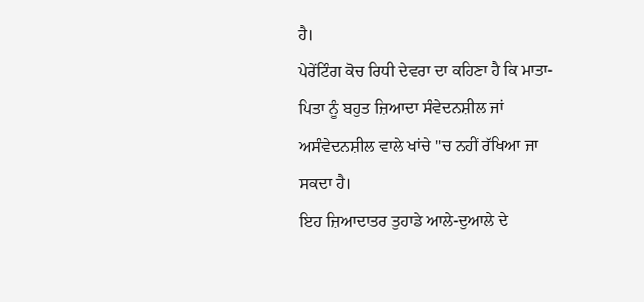ਹੈ।
ਪੇਰੇਂਟਿੰਗ ਕੋਚ ਰਿਧੀ ਦੇਵਰਾ ਦਾ ਕਹਿਣਾ ਹੈ ਕਿ ਮਾਤਾ-ਪਿਤਾ ਨੂੰ ਬਹੁਤ ਜ਼ਿਆਦਾ ਸੰਵੇਦਨਸ਼ੀਲ ਜਾਂ ਅਸੰਵੇਦਨਸ਼ੀਲ ਵਾਲੇ ਖਾਂਚੇ ''ਚ ਨਹੀਂ ਰੱਖਿਆ ਜਾ ਸਕਦਾ ਹੈ।
ਇਹ ਜ਼ਿਆਦਾਤਰ ਤੁਹਾਡੇ ਆਲੇ-ਦੁਆਲੇ ਦੇ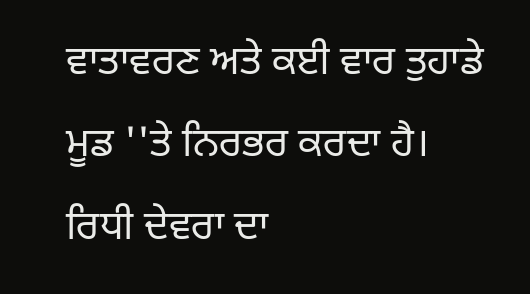ਵਾਤਾਵਰਣ ਅਤੇ ਕਈ ਵਾਰ ਤੁਹਾਡੇ ਮੂਡ ''ਤੇ ਨਿਰਭਰ ਕਰਦਾ ਹੈ।
ਰਿਧੀ ਦੇਵਰਾ ਦਾ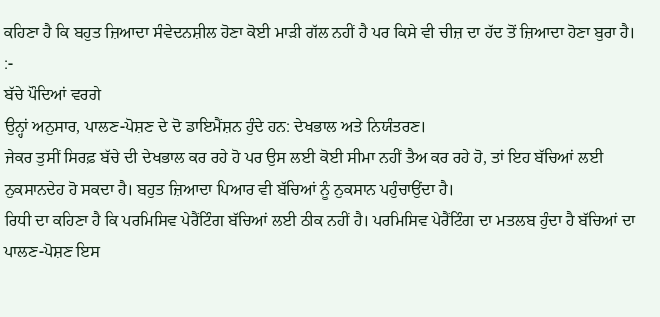ਕਹਿਣਾ ਹੈ ਕਿ ਬਹੁਤ ਜ਼ਿਆਦਾ ਸੰਵੇਦਨਸ਼ੀਲ ਹੋਣਾ ਕੋਈ ਮਾੜੀ ਗੱਲ ਨਹੀਂ ਹੈ ਪਰ ਕਿਸੇ ਵੀ ਚੀਜ਼ ਦਾ ਹੱਦ ਤੋਂ ਜ਼ਿਆਦਾ ਹੋਣਾ ਬੁਰਾ ਹੈ।
:-
ਬੱਚੇ ਪੌਦਿਆਂ ਵਰਗੇ
ਉਨ੍ਹਾਂ ਅਨੁਸਾਰ, ਪਾਲਣ-ਪੋਸ਼ਣ ਦੇ ਦੋ ਡਾਇਮੈਂਸ਼ਨ ਹੁੰਦੇ ਹਨ: ਦੇਖਭਾਲ ਅਤੇ ਨਿਯੰਤਰਣ।
ਜੇਕਰ ਤੁਸੀਂ ਸਿਰਫ਼ ਬੱਚੇ ਦੀ ਦੇਖਭਾਲ ਕਰ ਰਹੇ ਹੋ ਪਰ ਉਸ ਲਈ ਕੋਈ ਸੀਮਾ ਨਹੀਂ ਤੈਅ ਕਰ ਰਹੇ ਹੋ, ਤਾਂ ਇਹ ਬੱਚਿਆਂ ਲਈ ਨੁਕਸਾਨਦੇਹ ਹੋ ਸਕਦਾ ਹੈ। ਬਹੁਤ ਜ਼ਿਆਦਾ ਪਿਆਰ ਵੀ ਬੱਚਿਆਂ ਨੂੰ ਨੁਕਸਾਨ ਪਹੁੰਚਾਉਂਦਾ ਹੈ।
ਰਿਧੀ ਦਾ ਕਹਿਣਾ ਹੈ ਕਿ ਪਰਮਿਸਿਵ ਪੇਰੈਂਟਿੰਗ ਬੱਚਿਆਂ ਲਈ ਠੀਕ ਨਹੀਂ ਹੈ। ਪਰਮਿਸਿਵ ਪੇਰੈਂਟਿੰਗ ਦਾ ਮਤਲਬ ਹੁੰਦਾ ਹੈ ਬੱਚਿਆਂ ਦਾ ਪਾਲਣ-ਪੋਸ਼ਣ ਇਸ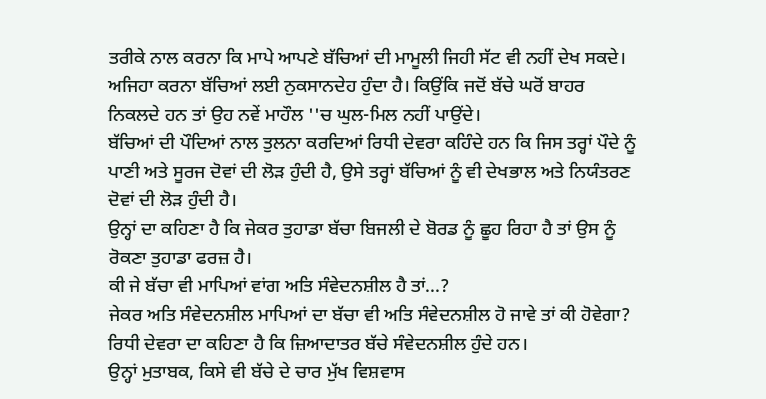ਤਰੀਕੇ ਨਾਲ ਕਰਨਾ ਕਿ ਮਾਪੇ ਆਪਣੇ ਬੱਚਿਆਂ ਦੀ ਮਾਮੂਲੀ ਜਿਹੀ ਸੱਟ ਵੀ ਨਹੀਂ ਦੇਖ ਸਕਦੇ।
ਅਜਿਹਾ ਕਰਨਾ ਬੱਚਿਆਂ ਲਈ ਨੁਕਸਾਨਦੇਹ ਹੁੰਦਾ ਹੈ। ਕਿਉਂਕਿ ਜਦੋਂ ਬੱਚੇ ਘਰੋਂ ਬਾਹਰ ਨਿਕਲਦੇ ਹਨ ਤਾਂ ਉਹ ਨਵੇਂ ਮਾਹੌਲ ''ਚ ਘੁਲ-ਮਿਲ ਨਹੀਂ ਪਾਉਂਦੇ।
ਬੱਚਿਆਂ ਦੀ ਪੌਦਿਆਂ ਨਾਲ ਤੁਲਨਾ ਕਰਦਿਆਂ ਰਿਧੀ ਦੇਵਰਾ ਕਹਿੰਦੇ ਹਨ ਕਿ ਜਿਸ ਤਰ੍ਹਾਂ ਪੌਦੇ ਨੂੰ ਪਾਣੀ ਅਤੇ ਸੂਰਜ ਦੋਵਾਂ ਦੀ ਲੋੜ ਹੁੰਦੀ ਹੈ, ਉਸੇ ਤਰ੍ਹਾਂ ਬੱਚਿਆਂ ਨੂੰ ਵੀ ਦੇਖਭਾਲ ਅਤੇ ਨਿਯੰਤਰਣ ਦੋਵਾਂ ਦੀ ਲੋੜ ਹੁੰਦੀ ਹੈ।
ਉਨ੍ਹਾਂ ਦਾ ਕਹਿਣਾ ਹੈ ਕਿ ਜੇਕਰ ਤੁਹਾਡਾ ਬੱਚਾ ਬਿਜਲੀ ਦੇ ਬੋਰਡ ਨੂੰ ਛੂਹ ਰਿਹਾ ਹੈ ਤਾਂ ਉਸ ਨੂੰ ਰੋਕਣਾ ਤੁਹਾਡਾ ਫਰਜ਼ ਹੈ।
ਕੀ ਜੇ ਬੱਚਾ ਵੀ ਮਾਪਿਆਂ ਵਾਂਗ ਅਤਿ ਸੰਵੇਦਨਸ਼ੀਲ ਹੈ ਤਾਂ...?
ਜੇਕਰ ਅਤਿ ਸੰਵੇਦਨਸ਼ੀਲ ਮਾਪਿਆਂ ਦਾ ਬੱਚਾ ਵੀ ਅਤਿ ਸੰਵੇਦਨਸ਼ੀਲ ਹੋ ਜਾਵੇ ਤਾਂ ਕੀ ਹੋਵੇਗਾ?
ਰਿਧੀ ਦੇਵਰਾ ਦਾ ਕਹਿਣਾ ਹੈ ਕਿ ਜ਼ਿਆਦਾਤਰ ਬੱਚੇ ਸੰਵੇਦਨਸ਼ੀਲ ਹੁੰਦੇ ਹਨ।
ਉਨ੍ਹਾਂ ਮੁਤਾਬਕ, ਕਿਸੇ ਵੀ ਬੱਚੇ ਦੇ ਚਾਰ ਮੁੱਖ ਵਿਸ਼ਵਾਸ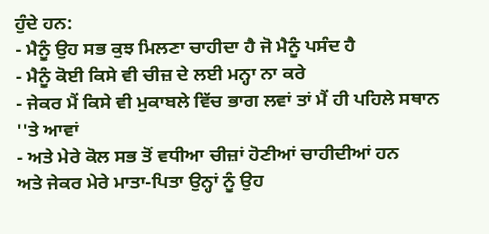ਹੁੰਦੇ ਹਨ:
- ਮੈਨੂੰ ਉਹ ਸਭ ਕੁਝ ਮਿਲਣਾ ਚਾਹੀਦਾ ਹੈ ਜੋ ਮੈਨੂੰ ਪਸੰਦ ਹੈ
- ਮੈਨੂੰ ਕੋਈ ਕਿਸੇ ਵੀ ਚੀਜ਼ ਦੇ ਲਈ ਮਨ੍ਹਾ ਨਾ ਕਰੇ
- ਜੇਕਰ ਮੈਂ ਕਿਸੇ ਵੀ ਮੁਕਾਬਲੇ ਵਿੱਚ ਭਾਗ ਲਵਾਂ ਤਾਂ ਮੈਂ ਹੀ ਪਹਿਲੇ ਸਥਾਨ ''ਤੇ ਆਵਾਂ
- ਅਤੇ ਮੇਰੇ ਕੋਲ ਸਭ ਤੋਂ ਵਧੀਆ ਚੀਜ਼ਾਂ ਹੋਣੀਆਂ ਚਾਹੀਦੀਆਂ ਹਨ
ਅਤੇ ਜੇਕਰ ਮੇਰੇ ਮਾਤਾ-ਪਿਤਾ ਉਨ੍ਹਾਂ ਨੂੰ ਉਹ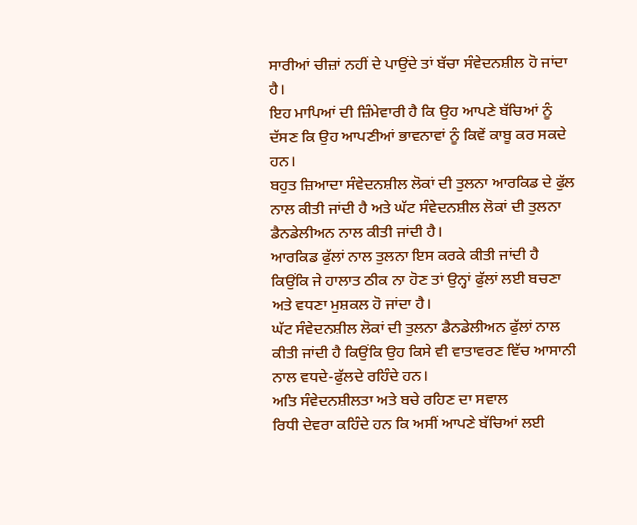ਸਾਰੀਆਂ ਚੀਜ਼ਾਂ ਨਹੀਂ ਦੇ ਪਾਉਂਦੇ ਤਾਂ ਬੱਚਾ ਸੰਵੇਦਨਸ਼ੀਲ ਹੋ ਜਾਂਦਾ ਹੈ।
ਇਹ ਮਾਪਿਆਂ ਦੀ ਜ਼ਿੰਮੇਵਾਰੀ ਹੈ ਕਿ ਉਹ ਆਪਣੇ ਬੱਚਿਆਂ ਨੂੰ ਦੱਸਣ ਕਿ ਉਹ ਆਪਣੀਆਂ ਭਾਵਨਾਵਾਂ ਨੂੰ ਕਿਵੇਂ ਕਾਬੂ ਕਰ ਸਕਦੇ ਹਨ।
ਬਹੁਤ ਜ਼ਿਆਦਾ ਸੰਵੇਦਨਸ਼ੀਲ ਲੋਕਾਂ ਦੀ ਤੁਲਨਾ ਆਰਕਿਡ ਦੇ ਫੁੱਲ ਨਾਲ ਕੀਤੀ ਜਾਂਦੀ ਹੈ ਅਤੇ ਘੱਟ ਸੰਵੇਦਨਸ਼ੀਲ ਲੋਕਾਂ ਦੀ ਤੁਲਨਾ ਡੈਨਡੇਲੀਅਨ ਨਾਲ ਕੀਤੀ ਜਾਂਦੀ ਹੈ।
ਆਰਕਿਡ ਫੁੱਲਾਂ ਨਾਲ ਤੁਲਨਾ ਇਸ ਕਰਕੇ ਕੀਤੀ ਜਾਂਦੀ ਹੈ ਕਿਉਂਕਿ ਜੇ ਹਾਲਾਤ ਠੀਕ ਨਾ ਹੋਣ ਤਾਂ ਉਨ੍ਹਾਂ ਫੁੱਲਾਂ ਲਈ ਬਚਣਾ ਅਤੇ ਵਧਣਾ ਮੁਸ਼ਕਲ ਹੋ ਜਾਂਦਾ ਹੈ।
ਘੱਟ ਸੰਵੇਦਨਸ਼ੀਲ ਲੋਕਾਂ ਦੀ ਤੁਲਨਾ ਡੈਨਡੇਲੀਅਨ ਫੁੱਲਾਂ ਨਾਲ ਕੀਤੀ ਜਾਂਦੀ ਹੈ ਕਿਉਂਕਿ ਉਹ ਕਿਸੇ ਵੀ ਵਾਤਾਵਰਣ ਵਿੱਚ ਆਸਾਨੀ ਨਾਲ ਵਧਦੇ-ਫੁੱਲਦੇ ਰਹਿੰਦੇ ਹਨ।
ਅਤਿ ਸੰਵੇਦਨਸ਼ੀਲਤਾ ਅਤੇ ਬਚੇ ਰਹਿਣ ਦਾ ਸਵਾਲ
ਰਿਧੀ ਦੇਵਰਾ ਕਹਿੰਦੇ ਹਨ ਕਿ ਅਸੀਂ ਆਪਣੇ ਬੱਚਿਆਂ ਲਈ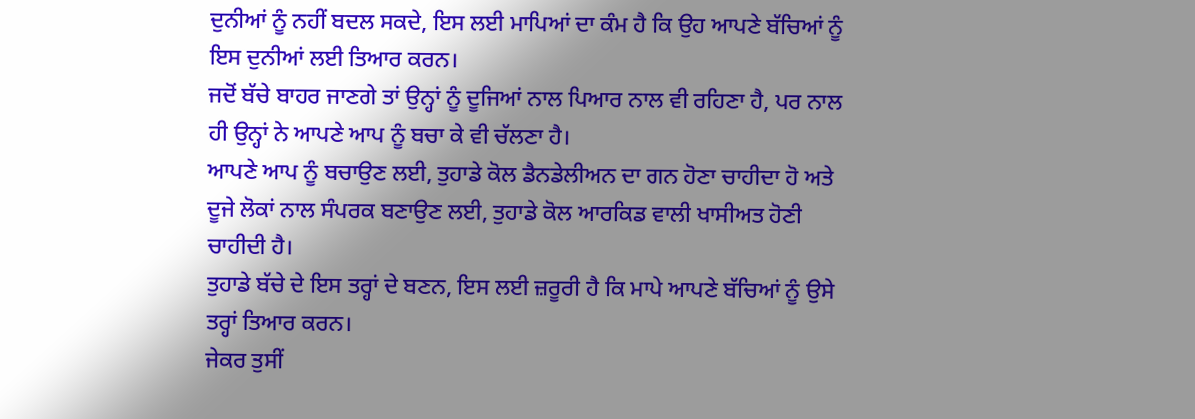ਦੁਨੀਆਂ ਨੂੰ ਨਹੀਂ ਬਦਲ ਸਕਦੇ, ਇਸ ਲਈ ਮਾਪਿਆਂ ਦਾ ਕੰਮ ਹੈ ਕਿ ਉਹ ਆਪਣੇ ਬੱਚਿਆਂ ਨੂੰ ਇਸ ਦੁਨੀਆਂ ਲਈ ਤਿਆਰ ਕਰਨ।
ਜਦੋਂ ਬੱਚੇ ਬਾਹਰ ਜਾਣਗੇ ਤਾਂ ਉਨ੍ਹਾਂ ਨੂੰ ਦੂਜਿਆਂ ਨਾਲ ਪਿਆਰ ਨਾਲ ਵੀ ਰਹਿਣਾ ਹੈ, ਪਰ ਨਾਲ ਹੀ ਉਨ੍ਹਾਂ ਨੇ ਆਪਣੇ ਆਪ ਨੂੰ ਬਚਾ ਕੇ ਵੀ ਚੱਲਣਾ ਹੈ।
ਆਪਣੇ ਆਪ ਨੂੰ ਬਚਾਉਣ ਲਈ, ਤੁਹਾਡੇ ਕੋਲ ਡੈਨਡੇਲੀਅਨ ਦਾ ਗਨ ਹੋਣਾ ਚਾਹੀਦਾ ਹੋ ਅਤੇ ਦੂਜੇ ਲੋਕਾਂ ਨਾਲ ਸੰਪਰਕ ਬਣਾਉਣ ਲਈ, ਤੁਹਾਡੇ ਕੋਲ ਆਰਕਿਡ ਵਾਲੀ ਖਾਸੀਅਤ ਹੋਣੀ ਚਾਹੀਦੀ ਹੈ।
ਤੁਹਾਡੇ ਬੱਚੇ ਦੇ ਇਸ ਤਰ੍ਹਾਂ ਦੇ ਬਣਨ, ਇਸ ਲਈ ਜ਼ਰੂਰੀ ਹੈ ਕਿ ਮਾਪੇ ਆਪਣੇ ਬੱਚਿਆਂ ਨੂੰ ਉਸੇ ਤਰ੍ਹਾਂ ਤਿਆਰ ਕਰਨ।
ਜੇਕਰ ਤੁਸੀਂ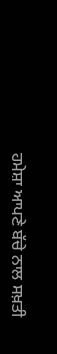ਹਮੇਸ਼ਾ ਆਪਣੇ ਬੱਚੇ ਨਾਲ ਸਖ਼ਤੀ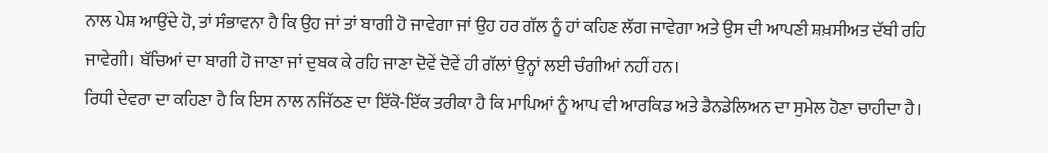ਨਾਲ ਪੇਸ਼ ਆਉਂਦੇ ਹੋ, ਤਾਂ ਸੰਭਾਵਨਾ ਹੈ ਕਿ ਉਹ ਜਾਂ ਤਾਂ ਬਾਗੀ ਹੋ ਜਾਵੇਗਾ ਜਾਂ ਉਹ ਹਰ ਗੱਲ ਨੂੰ ਹਾਂ ਕਹਿਣ ਲੱਗ ਜਾਵੇਗਾ ਅਤੇ ਉਸ ਦੀ ਆਪਣੀ ਸ਼ਖ਼ਸੀਅਤ ਦੱਬੀ ਰਹਿ ਜਾਵੇਗੀ। ਬੱਚਿਆਂ ਦਾ ਬਾਗੀ ਹੋ ਜਾਣਾ ਜਾਂ ਦੁਬਕ ਕੇ ਰਹਿ ਜਾਣਾ ਦੋਵੇਂ ਦੋਵੇਂ ਹੀ ਗੱਲਾਂ ਉਨ੍ਹਾਂ ਲਈ ਚੰਗੀਆਂ ਨਹੀਂ ਹਨ।
ਰਿਧੀ ਦੇਵਰਾ ਦਾ ਕਹਿਣਾ ਹੈ ਕਿ ਇਸ ਨਾਲ ਨਜਿੱਠਣ ਦਾ ਇੱਕੋ-ਇੱਕ ਤਰੀਕਾ ਹੈ ਕਿ ਮਾਪਿਆਂ ਨੂੰ ਆਪ ਵੀ ਆਰਕਿਡ ਅਤੇ ਡੈਨਡੇਲਿਅਨ ਦਾ ਸੁਮੇਲ ਹੋਣਾ ਚਾਹੀਦਾ ਹੈ।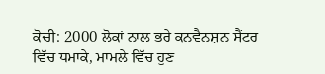ਕੋਚੀ: 2000 ਲੋਕਾਂ ਨਾਲ ਭਰੇ ਕਨਵੈਨਸ਼ਨ ਸੈਂਟਰ ਵਿੱਚ ਧਮਾਕੇ, ਮਾਮਲੇ ਵਿੱਚ ਹੁਣ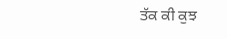ਤੱਕ ਕੀ ਕੁਝ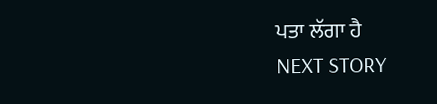ਪਤਾ ਲੱਗਾ ਹੈ
NEXT STORY